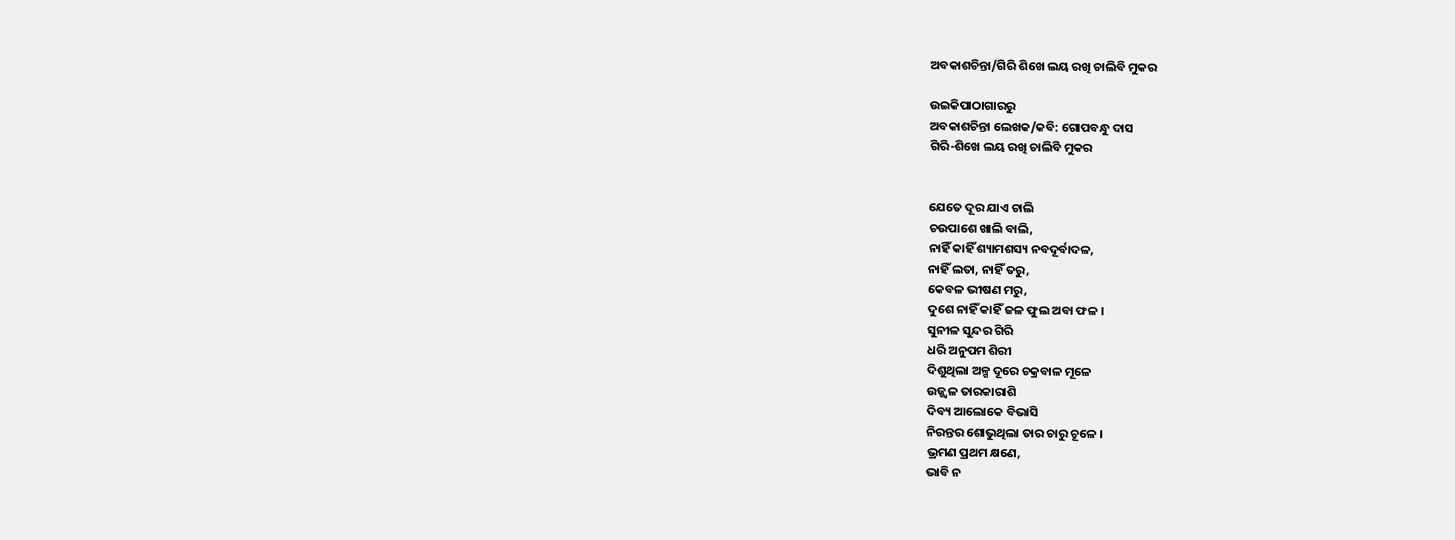ଅବକାଶଚିନ୍ତା/ଗିରି ଶିଖେ ଲୟ ରଖି ଚାଲିବି ମୁକର

ଉଇକିପାଠାଗାର‌ରୁ
ଅବକାଶଚିନ୍ତା ଲେଖକ/କବି: ଗୋପବନ୍ଧୁ ଦାସ
ଗିରି-ଶିଖେ ଲୟ ରଖି ଚାଲିବି ମୁକର


ଯେତେ ଦୂର ଯାଏ ଚାଲି
ଚଉପାଶେ ଖାଲି ବାଲି,
ନାହିଁ କାହିଁ ଶ୍ୟାମଶସ୍ୟ ନବଦୂର୍ବାଦଳ,
ନାହିଁ ଲତା, ନାହିଁ ତରୁ,
କେବଳ ଭୀଷଣ ମରୁ,
ଦୁଶେ ନାହିଁ କାହିଁ ଜଳ ଫୁଲ ଅବା ଫଳ ।
ସୁନୀଳ ସୁନ୍ଦର ଗିରି
ଧରି ଅନୁପମ ଶିରୀ
ଦିଶୁଥିଲା ଅଳ୍ପ ଦୂରେ ଚକ୍ରବାଳ ମୂଳେ
ଉଜ୍ଜ୍ୱଳ ତାରକାରାଶି
ଦିବ୍ୟ ଆଲୋକେ ବିଭାସି
ନିରନ୍ତର ଶୋଭୁଥିଲା ତାର ଚାରୁ ଚୂଳେ ।
ଭ୍ରମଣ ପ୍ରଥମ କ୍ଷଣେ,
ଭାବି ନ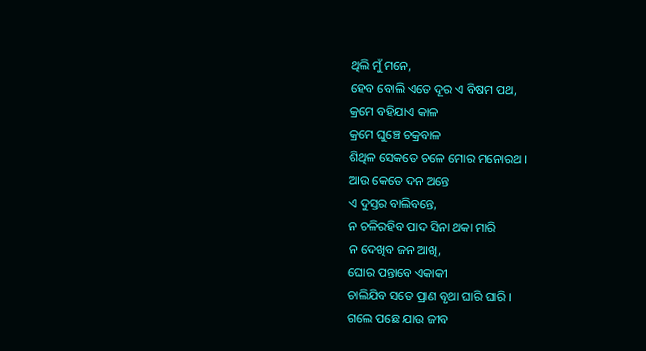ଥିଲି ମୁଁ ମନେ,
ହେବ ବୋଲି ଏତେ ଦୂର ଏ ବିଷମ ପଥ,
କ୍ରମେ ବହିଯାଏ କାଳ
କ୍ରମେ ଘୁଞ୍ଚେ ଚକ୍ରବାଳ
ଶିଥିଳ ସେକତେ ଚଳେ ମୋର ମନୋରଥ ।
ଆଉ କେତେ ଦନ ଅନ୍ତେ
ଏ ଦୁସ୍ତର ବାଲିବନ୍ତେ,
ନ ଚଳିରହିବ ପାଦ ସିନା ଥକା ମାରି
ନ ଦେଖିବ ଜନ ଆଖି,
ଘୋର ପନ୍ତାବେ ଏକାକୀ
ଚାଲିଯିବ ସତେ ପ୍ରାଣ ବୃଥା ଘାରି ଘାରି ।
ଗଲେ ପଛେ ଯାଉ ଜୀବ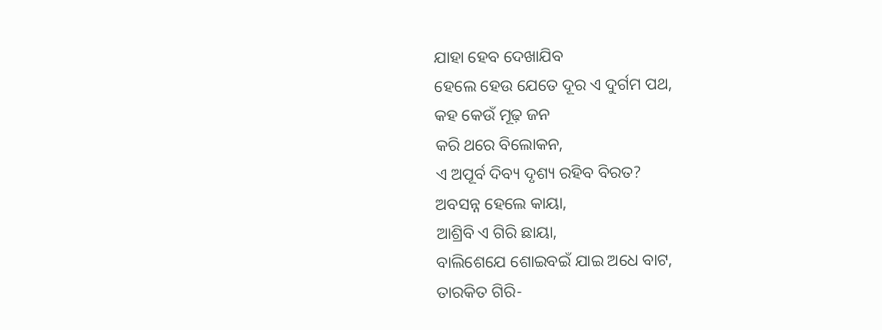ଯାହା ହେବ ଦେଖାଯିବ
ହେଲେ ହେଉ ଯେତେ ଦୂର ଏ ଦୁର୍ଗମ ପଥ,
କହ କେଉଁ ମୂଢ଼ ଜନ
କରି ଥରେ ବିଲୋକନ,
ଏ ଅପୂର୍ବ ଦିବ୍ୟ ଦୃଶ୍ୟ ରହିବ ବିରତ?
ଅବସନ୍ନ ହେଲେ କାୟା,
ଆଶ୍ରିବି ଏ ଗିରି ଛାୟା,
ବାଲିଶେଯେ ଶୋଇବଇଁ ଯାଇ ଅଧେ ବାଟ,
ତାରକିତ ଗିରି-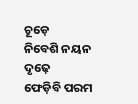ଚୂଡ଼େ
ନିବେଶି ନୟନ ଦୃଢ଼େ
ଫେଡ଼ିବି ପରମ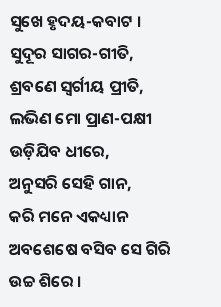ସୁଖେ ହୃଦୟ-କବାଟ ।
ସୁଦୂର ସାଗର-ଗୀତି,
ଶ୍ରବଣେ ସ୍ୱର୍ଗୀୟ ପ୍ରୀତି,
ଲଭିଣ ମୋ ପ୍ରାଣ-ପକ୍ଷୀ ଉଡ଼ିଯିବ ଧୀରେ,
ଅନୁସରି ସେହି ଗାନ,
କରି ମନେ ଏକଧ୍ୟାନ
ଅବଶେଷେ ବସିବ ସେ ଗିରି ଉଚ୍ଚ ଶିରେ ।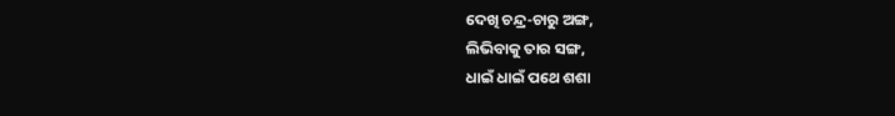ଦେଖି ଚନ୍ଦ୍ର-ଚାରୁ ଅଙ୍ଗ,
ଲିଭିବାକୁ ତାର ସଙ୍ଗ,
ଧାଇଁ ଧାଇଁ ପଥେ ଶଶା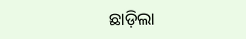ଛାଡ଼ିଲା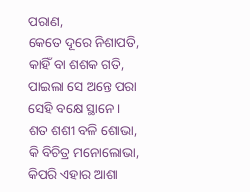ପରାଣ,
କେତେ ଦୂରେ ନିଶାପତି,
କାହିଁ ବା ଶଶକ ଗତି,
ପାଇଲା ସେ ଅନ୍ତେ ପରା ସେହି ବକ୍ଷେ ସ୍ଥାନେ ।
ଶତ ଶଶୀ ବଳି ଶୋଭା,
କି ବିଚିତ୍ର ମନୋଲୋଭା,
କିପରି ଏହାର ଆଶା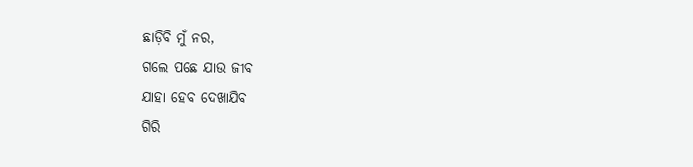ଛାଡ଼ିବି ମୁଁ ନର,
ଗଲେ ପଛେ ଯାଉ ଜୀବ
ଯାହା ହେବ ଦେଖାଯିବ
ଗିରି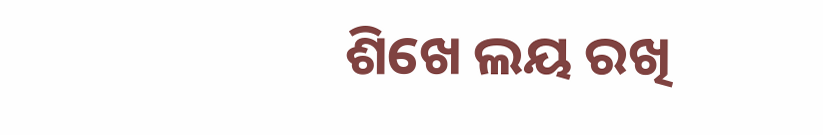ଶିଖେ ଲୟ ରଖି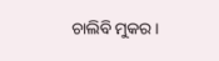ଚାଲିବି ମୁକର ।